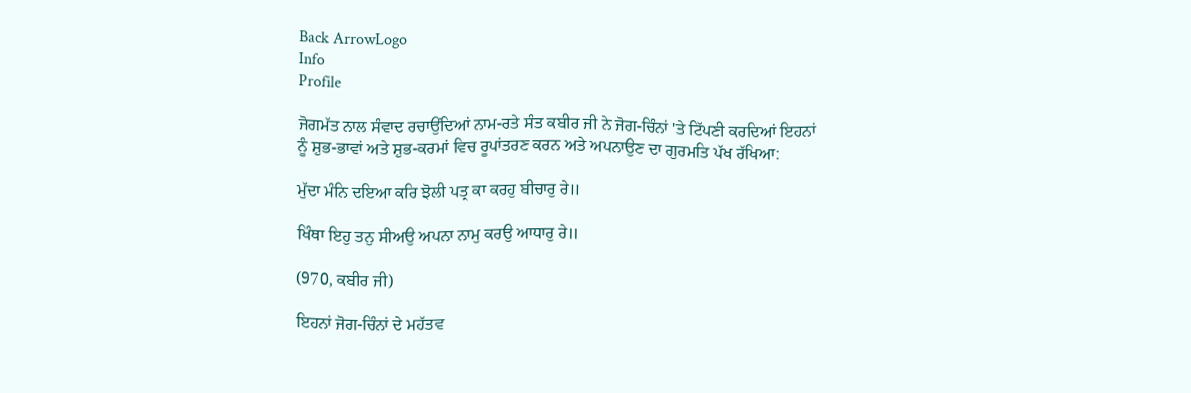Back ArrowLogo
Info
Profile

ਜੋਗਮੱਤ ਨਾਲ ਸੰਵਾਦ ਰਚਾਉਂਦਿਆਂ ਨਾਮ-ਰਤੇ ਸੰਤ ਕਬੀਰ ਜੀ ਨੇ ਜੋਗ-ਚਿੰਨਾਂ 'ਤੇ ਟਿੱਪਣੀ ਕਰਦਿਆਂ ਇਹਨਾਂ ਨੂੰ ਸ਼ੁਭ-ਭਾਵਾਂ ਅਤੇ ਸ਼ੁਭ-ਕਰਮਾਂ ਵਿਚ ਰੂਪਾਂਤਰਣ ਕਰਨ ਅਤੇ ਅਪਨਾਉਣ ਦਾ ਗੁਰਮਤਿ ਪੱਖ ਰੱਖਿਆ:

ਮੁੱਦਾ ਮੰਨਿ ਦਇਆ ਕਰਿ ਝੋਲੀ ਪਤ੍ਰ ਕਾ ਕਰਹੁ ਬੀਚਾਰੁ ਰੇ॥

ਖਿੰਥਾ ਇਹੁ ਤਨੁ ਸੀਅਉ ਅਪਨਾ ਨਾਮੁ ਕਰਉ ਆਧਾਰੁ ਰੇ॥

(970, ਕਬੀਰ ਜੀ)

ਇਹਨਾਂ ਜੋਗ-ਚਿੰਨਾਂ ਦੇ ਮਹੱਤਵ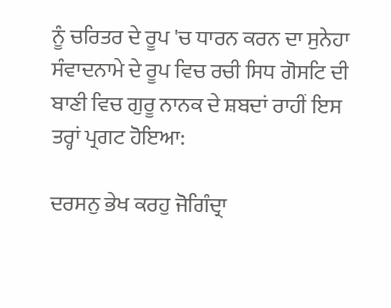ਨੂੰ ਚਰਿਤਰ ਦੇ ਰੂਪ 'ਚ ਧਾਰਨ ਕਰਨ ਦਾ ਸੁਨੇਹਾ ਸੰਵਾਦਨਾਮੇ ਦੇ ਰੂਪ ਵਿਚ ਰਚੀ ਸਿਧ ਗੋਸਟਿ ਦੀ ਬਾਣੀ ਵਿਚ ਗੁਰੂ ਨਾਨਕ ਦੇ ਸ਼ਬਦਾਂ ਰਾਹੀਂ ਇਸ ਤਰ੍ਹਾਂ ਪ੍ਰਗਟ ਹੋਇਆ:

ਦਰਸਨੁ ਭੇਖ ਕਰਹੁ ਜੋਗਿੰਦ੍ਰਾ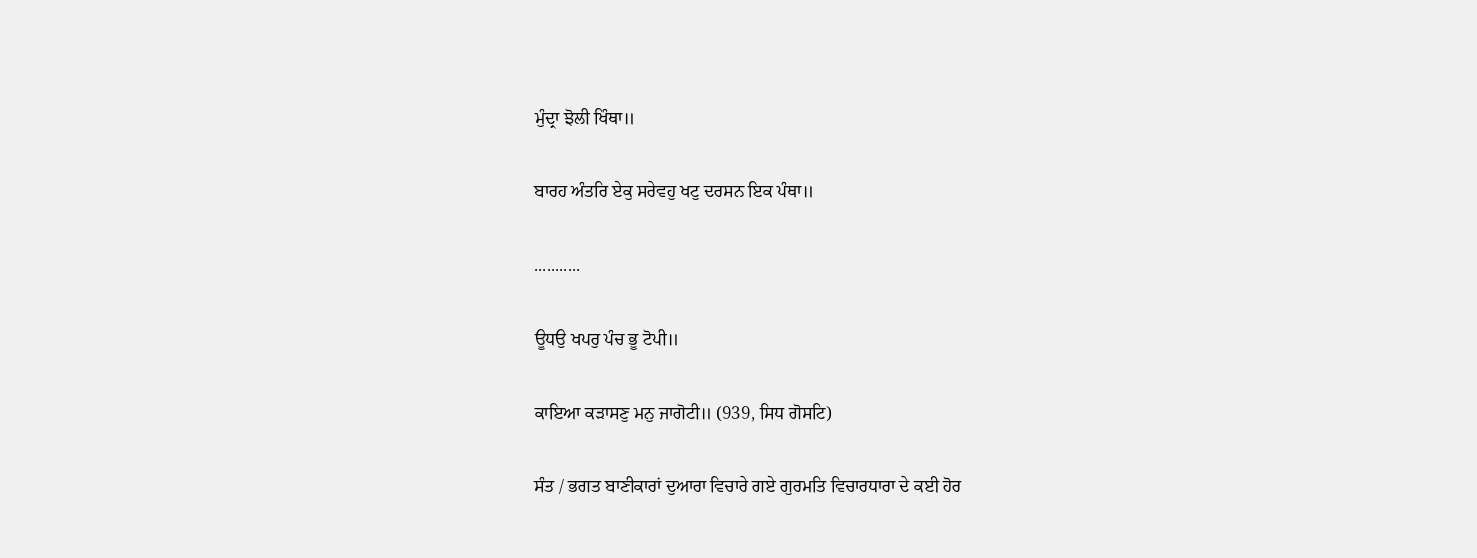ਮੁੰਦ੍ਰਾ ਝੋਲੀ ਖਿੰਥਾ॥

ਬਾਰਹ ਅੰਤਰਿ ਏਕੁ ਸਰੇਵਹੁ ਖਟੁ ਦਰਸਨ ਇਕ ਪੰਥਾ॥

...........

ਊਧਉ ਖਪਰੁ ਪੰਚ ਭੂ ਟੋਪੀ॥

ਕਾਇਆ ਕੜਾਸਣੁ ਮਨੁ ਜਾਗੋਟੀ॥ (939, ਸਿਧ ਗੋਸਟਿ)

ਸੰਤ / ਭਗਤ ਬਾਣੀਕਾਰਾਂ ਦੁਆਰਾ ਵਿਚਾਰੇ ਗਏ ਗੁਰਮਤਿ ਵਿਚਾਰਧਾਰਾ ਦੇ ਕਈ ਹੋਰ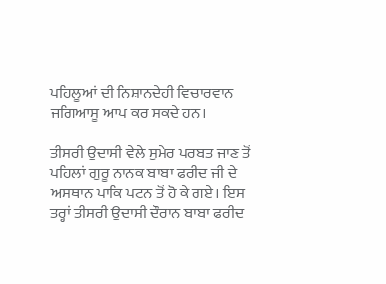ਪਹਿਲੂਆਂ ਦੀ ਨਿਸ਼ਾਨਦੇਹੀ ਵਿਚਾਰਵਾਨ ਜਗਿਆਸੂ ਆਪ ਕਰ ਸਕਦੇ ਹਨ।

ਤੀਸਰੀ ਉਦਾਸੀ ਵੇਲੇ ਸੁਮੇਰ ਪਰਬਤ ਜਾਣ ਤੋਂ ਪਹਿਲਾਂ ਗੁਰੂ ਨਾਨਕ ਬਾਬਾ ਫਰੀਦ ਜੀ ਦੇ ਅਸਥਾਨ ਪਾਕਿ ਪਟਨ ਤੋਂ ਹੋ ਕੇ ਗਏ। ਇਸ ਤਰ੍ਹਾਂ ਤੀਸਰੀ ਉਦਾਸੀ ਦੌਰਾਨ ਬਾਬਾ ਫਰੀਦ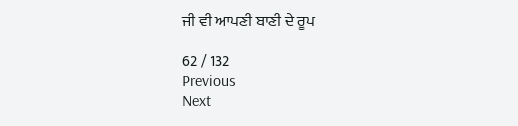ਜੀ ਵੀ ਆਪਣੀ ਬਾਣੀ ਦੇ ਰੂਪ

62 / 132
Previous
Next